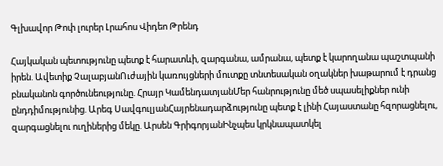Գլխավոր Թոփ լուրեր Լրահոս Վիդեո Թրենդ

Հայկական պետությունը պետք է հարատևի, զարգանա, ամրանա, պետք է կարողանա պաշտպանի իրեն. Ավետիք ՉալաբյանՈւժային կառույցների մուտքը տնտեսական օղակներ խաթարում է դրանց բնականոն գործունեությունը. Հրայր ԿամենդատյանՄեր հանրությունը մեծ սպասելիքներ ունի ընդդիմությունից. Արեգ ՍավգուլյանՀայրենադարձությունը պետք է լինի Հայաստանը հզորացնելու, զարգացնելու ուղիներից մեկը. Արսեն ԳրիգորյանԻնչպես կրկնապատկել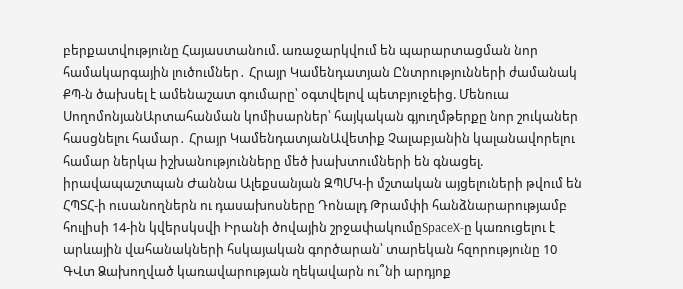բերքատվությունը Հայաստանում. առաջարկվում են պարարտացման նոր համակարգային լուծումներ․ Հրայր Կամենդատյան Ընտրությունների ժամանակ ՔՊ-ն ծախսել է ամենաշատ գումարը՝ օգտվելով պետբյուջեից. Մենուա ՍողոմոնյանԱրտահանման կոմիսարներ՝ հայկական գյուղմթերքը նոր շուկաներ հասցնելու համար․ Հրայր ԿամենդատյանԱվետիք Չալաբյանին կալանավորելու համար ներկա իշխանությունները մեծ խախտումների են գնացել. իրավապաշտպան Ժաննա Ալեքսանյան ԶՊՄԿ-ի մշտական այցելուների թվում են ՀՊՏՀ-ի ուսանողներն ու դասախոսները Դոնալդ Թրամփի հանձնարարությամբ հուլիսի 14-ին կվերսկսվի Իրանի ծովային շրջափակումըSpaceX-ը կառուցելու է արևային վահանակների հսկայական գործարան՝ տարեկան հզորությունը 10 ԳՎտ Ձախողված կառավարության ղեկավարն ու՞նի արդյոք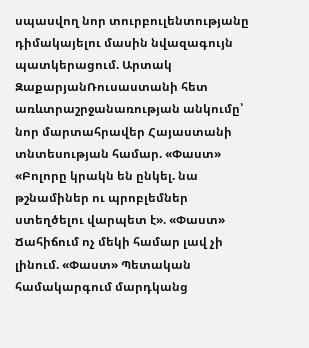սպասվող նոր տուրբուլենտությանը դիմակայելու մասին նվազագույն պատկերացում. Արտակ ԶաքարյանՌուսաստանի հետ առևտրաշրջանառության անկումը՝ նոր մարտահրավեր Հայաստանի տնտեսության համար. «Փաստ» «Բոլորը կրակն են ընկել. նա թշնամիներ ու պրոբլեմներ ստեղծելու վարպետ է». «Փաստ» Ճահիճում ոչ մեկի համար լավ չի լինում. «Փաստ» Պետական համակարգում մարդկանց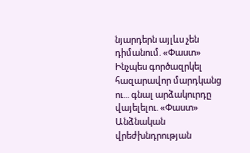նյարդերն այլևս չեն դիմանում. «Փաստ» Ինչպես գործազրկել հազարավոր մարդկանց ու... գնալ արձակուրդը վայելելու. «Փաստ» Անձնական վրեժխնդրության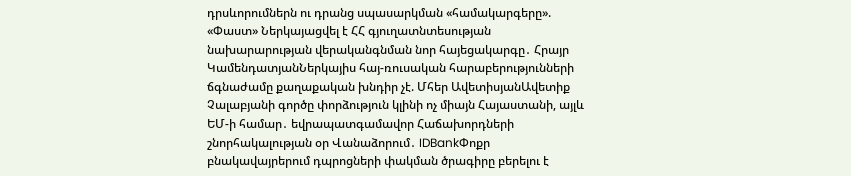դրսևորումներն ու դրանց սպասարկման «համակարգերը». «Փաստ» Ներկայացվել է ՀՀ գյուղատնտեսության նախարարության վերականգնման նոր հայեցակարգը․ Հրայր ԿամենդատյանՆերկայիս հայ-ռուսական հարաբերությունների ճգնաժամը քաղաքական խնդիր չէ. Մհեր ԱվետիսյանԱվետիք Չալաբյանի գործը փորձություն կլինի ոչ միայն Հայաստանի, այլև ԵՄ-ի համար․ եվրապատգամավոր Հաճախորդների շնորհակալության օր Վանաձորում․ IDBankՓոքր բնակավայրերում դպրոցների փակման ծրագիրը բերելու է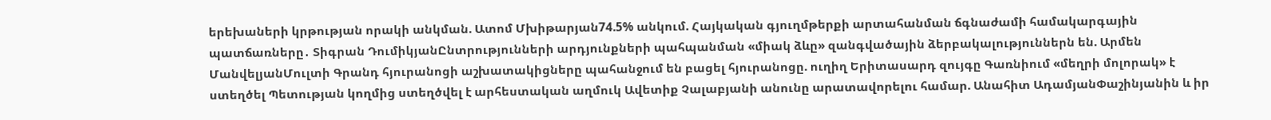երեխաների կրթության որակի անկման. Ատոմ Մխիթարյան74.5% անկում. Հայկական գյուղմթերքի արտահանման ճգնաժամի համակարգային պատճառները․ Տիգրան ԴումիկյանԸնտրությունների արդյունքների պահպանման «միակ ձևը» զանգվածային ձերբակալություններն են. Արմեն ՄանվելյանՄուլտի Գրանդ հյուրանոցի աշխատակիցները պահանջում են բացել հյուրանոցը. ուղիղ Երիտասարդ զույգը Գառնիում «մեղրի մոլորակ» է ստեղծել Պետության կողմից ստեղծվել է արհեստական աղմուկ Ավետիք Չալաբյանի անունը արատավորելու համար. Անահիտ ԱդամյանՓաշինյանին և իր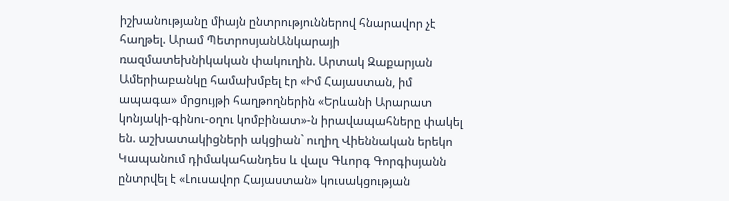իշխանությանը միայն ընտրություններով հնարավոր չէ հաղթել. Արամ ՊետրոսյանԱնկարայի ռազմատեխնիկական փակուղին. Արտակ Զաքարյան Ամերիաբանկը համախմբել էր «Իմ Հայաստան, իմ ապագա» մրցույթի հաղթողներին «Երևանի Արարատ կոնյակի-գինու-օղու կոմբինատ»-ն իրավապահները փակել են. աշխատակիցների ակցիան` ուղիղ Վիեննական երեկո Կապանում դիմակահանդես և վալս Գևորգ Գորգիսյանն ընտրվել է «Լուսավոր Հայաստան» կուսակցության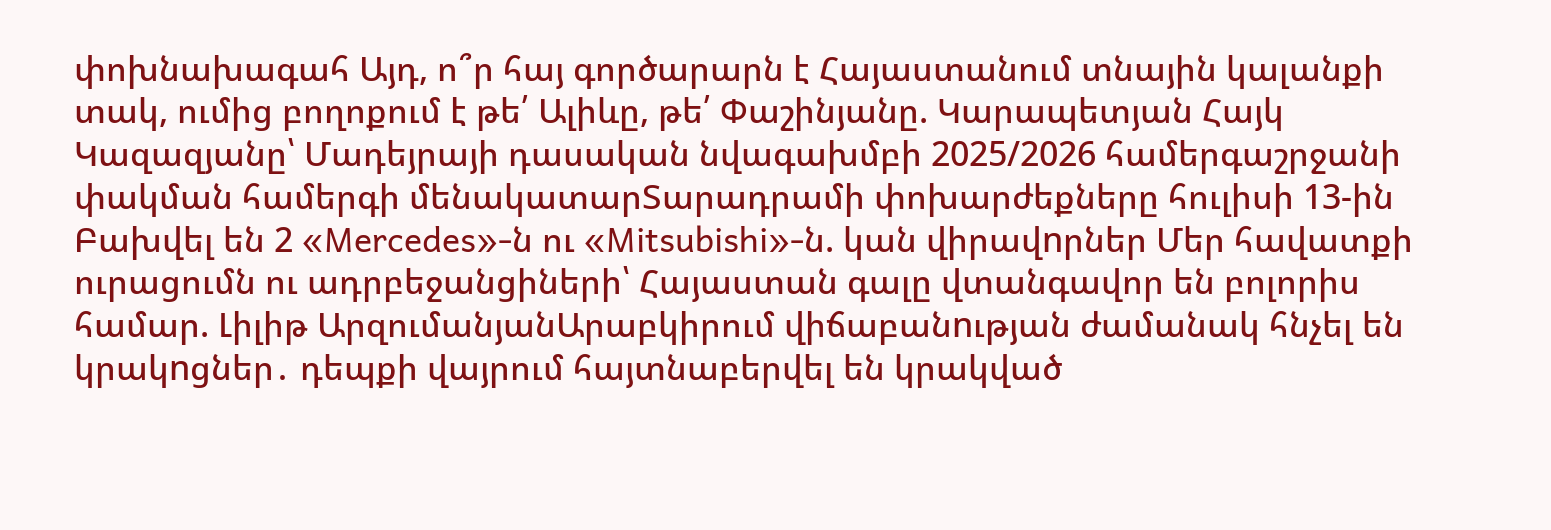փոխնախագահ Այդ, ո՞ր հայ գործարարն է Հայաստանում տնային կալանքի տակ, ումից բողոքում է թե՛ Ալիևը, թե՛ Փաշինյանը. Կարապետյան Հայկ Կազազյանը՝ Մադեյրայի դասական նվագախմբի 2025/2026 համերգաշրջանի փակման համերգի մենակատարՏարադրամի փոխարժեքները հուլիսի 13-ին Բախվել են 2 «Mercedes»-ն ու «Mitsubishi»-ն. կան վիրավnրներ Մեր հավատքի ուրացումն ու ադրբեջանցիների՝ Հայաստան գալը վտանգավոր են բոլորիս համար. Լիլիթ ԱրզումանյանԱրաբկիրում վիճաբանnւթյան ժամանակ հնչել են կրակnցներ․ դեպքի վայրում հայտնաբերվել են կրակված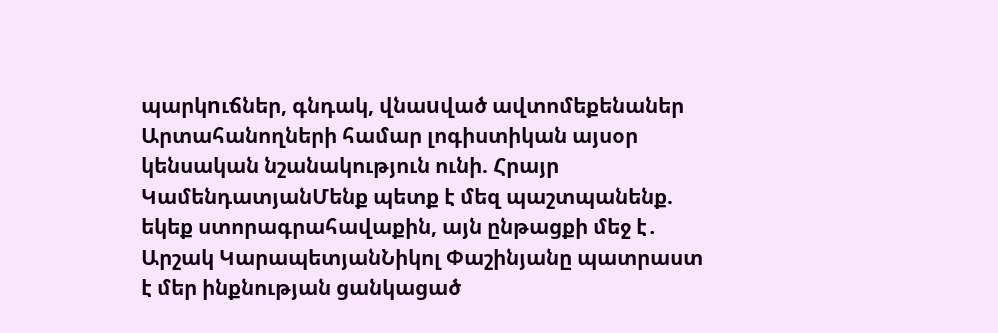պարկnւճներ, գնդակ, վնաuված ավտոմեքենաներ Արտահանողների համար լոգիստիկան այսօր կենսական նշանակություն ունի. Հրայր ԿամենդատյանՄենք պետք է մեզ պաշտպանենք. եկեք ստորագրահավաքին, այն ընթացքի մեջ է․ Արշակ ԿարապետյանՆիկոլ Փաշինյանը պատրաստ է մեր ինքնության ցանկացած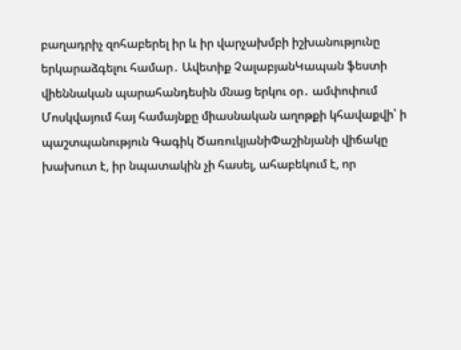բաղադրիչ զոհաբերել իր և իր վարչախմբի իշխանությունը երկարաձգելու համար․ Ավետիք ՉալաբյանԿապան ֆեստի վիեննական պարահանդեսին մնաց երկու օր․ ամփոփում Մոսկվայում հայ համայնքը միասնական աղոթքի կհավաքվի՝ ի պաշտպանություն Գագիկ ԾառուկյանիՓաշինյանի վիճակը խախուտ է, իր նպատակին չի հասել, ահաբեկում է, որ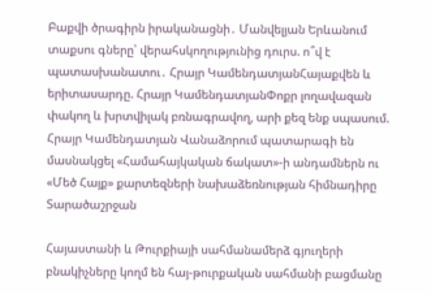Բաքվի ծրագիրն իրականացնի․ Մանվելյան Երևանում տաքսու գները՝ վերահսկողությունից դուրս. ո՞վ է պատասխանատու․ Հրայր ԿամենդատյանՀայաքվեն և երիտասարդը. Հրայր ԿամենդատյանՓոքր լողավազան փակող և խրտվիլակ բռնագրավող, արի քեզ ենք սպասում. Հրայր Կամենդատյան Վանաձորում պատարագի են մասնակցել «Համահայկական ճակատ»-ի անդամներն ու «Մեծ Հայք» քարտեզների նախաձեռնության հիմնադիրը
Տարածաշրջան

Հայաստանի և Թուրքիայի սահմանամերձ գյուղերի բնակիչները կողմ են հայ-թուրքական սահմանի բացմանը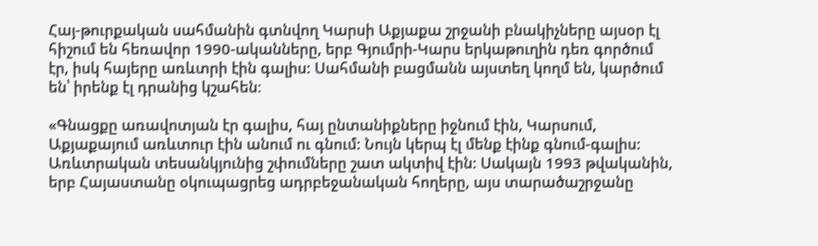Հայ-թուրքական սահմանին գտնվող Կարսի Աքյաքա շրջանի բնակիչները այսօր էլ հիշում են հեռավոր 1990-ականները, երբ Գյումրի-Կարս երկաթուղին դեռ գործում էր, իսկ հայերը առևտրի էին գալիս: Սահմանի բացմանն այստեղ կողմ են, կարծում են՝ իրենք էլ դրանից կշահեն։

«Գնացքը առավոտյան էր գալիս, հայ ընտանիքները իջնում էին, Կարսում, Աքյաքայում առևտուր էին անում ու գնում: Նույն կերպ էլ մենք էինք գնում-գալիս: Առևտրական տեսանկյունից շփումները շատ ակտիվ էին: Սակայն 1993 թվականին, երբ Հայաստանը օկուպացրեց ադրբեջանական հողերը, այս տարածաշրջանը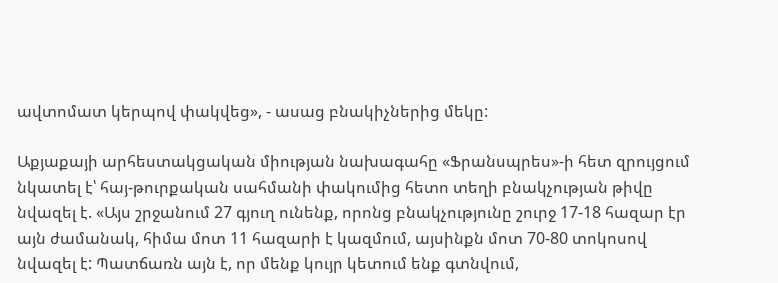ավտոմատ կերպով փակվեց», - ասաց բնակիչներից մեկը:

Աքյաքայի արհեստակցական միության նախագահը «Ֆրանսպրես»-ի հետ զրույցում նկատել է՝ հայ-թուրքական սահմանի փակումից հետո տեղի բնակչության թիվը նվազել է. «Այս շրջանում 27 գյուղ ունենք, որոնց բնակչությունը շուրջ 17-18 հազար էր այն ժամանակ, հիմա մոտ 11 հազարի է կազմում, այսինքն մոտ 70-80 տոկոսով նվազել է: Պատճառն այն է, որ մենք կույր կետում ենք գտնվում,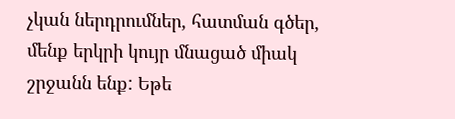չկան ներդրումներ, հատման գծեր, մենք երկրի կույր մնացած միակ շրջանն ենք: Եթե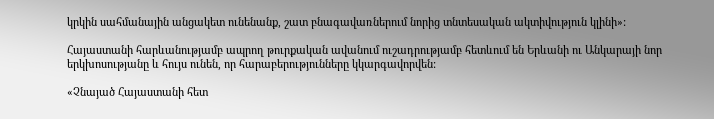կրկին սահմանային անցակետ ունենանք, շատ բնագավառներում նորից տնտեսական ակտիվություն կլինի»:

Հայաստանի հարևանությամբ ապրող թուրքական ավանում ուշադրությամբ հետևում են Երևանի ու Անկարայի նոր երկխոսությանը և հույս ունեն, որ հարաբերությունները կկարգավորվեն:

«Չնայած Հայաստանի հետ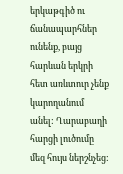երկաթգիծ ու ճանապարհներ ունենք, բայց հարևան երկրի հետ առևտուր չենք կարողանում անել: Ղարաբաղի հարցի լուծումը մեզ հույս ներշնչեց: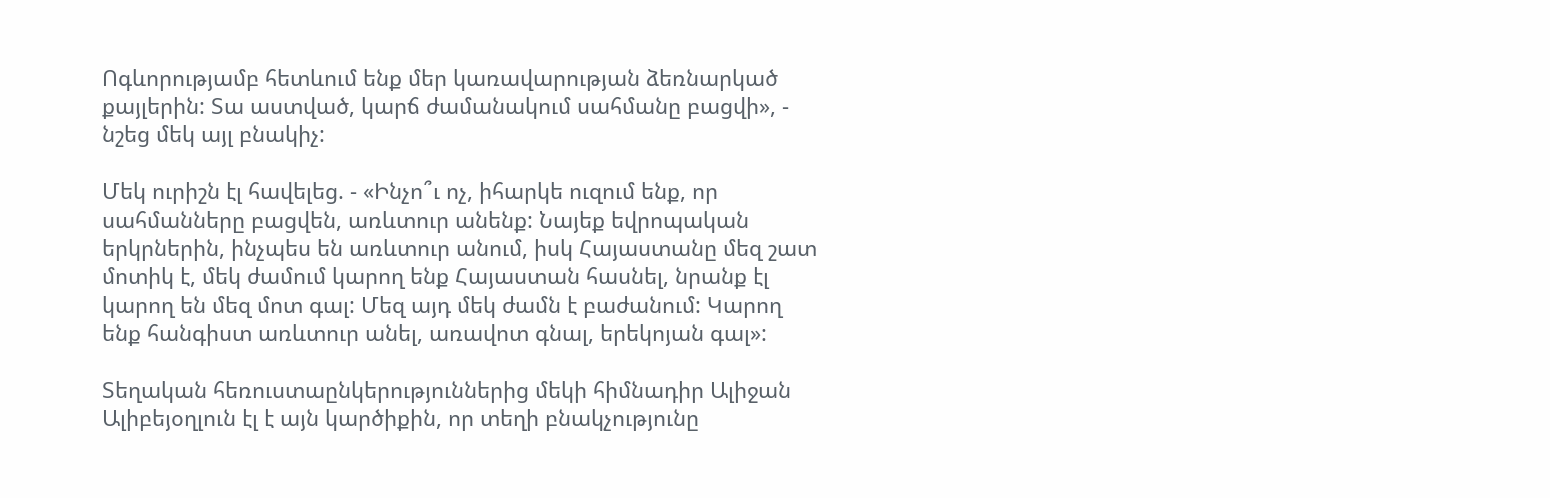Ոգևորությամբ հետևում ենք մեր կառավարության ձեռնարկած քայլերին: Տա աստված, կարճ ժամանակում սահմանը բացվի», - նշեց մեկ այլ բնակիչ:

Մեկ ուրիշն էլ հավելեց. - «Ինչո՞ւ ոչ, իհարկե ուզում ենք, որ սահմանները բացվեն, առևտուր անենք: Նայեք եվրոպական երկրներին, ինչպես են առևտուր անում, իսկ Հայաստանը մեզ շատ մոտիկ է, մեկ ժամում կարող ենք Հայաստան հասնել, նրանք էլ կարող են մեզ մոտ գալ: Մեզ այդ մեկ ժամն է բաժանում: Կարող ենք հանգիստ առևտուր անել, առավոտ գնալ, երեկոյան գալ»:

Տեղական հեռուստաընկերություններից մեկի հիմնադիր Ալիջան Ալիբեյօղլուն էլ է այն կարծիքին, որ տեղի բնակչությունը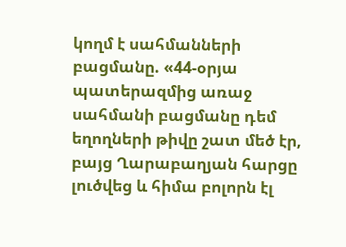կողմ է սահմանների բացմանը. «44-օրյա պատերազմից առաջ սահմանի բացմանը դեմ եղողների թիվը շատ մեծ էր, բայց Ղարաբաղյան հարցը լուծվեց և հիմա բոլորն էլ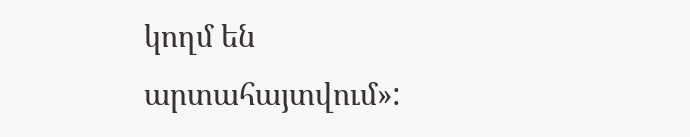կողմ են արտահայտվում»: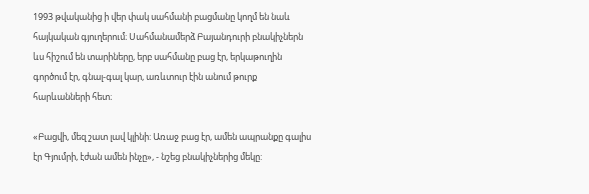1993 թվականից ի վեր փակ սահմանի բացմանը կողմ են նաև հայկական գյուղերում։ Սահմանամերձ Բայանդուրի բնակիչներն ևս հիշում են տարիները, երբ սահմանը բաց էր, երկաթուղին գործում էր, գնալ-գալ կար, առևտուր էին անում թուրք հարևանների հետ։

«Բացվի, մեզ շատ լավ կլինի: Առաջ բաց էր, ամեն ապրանքը գալիս էր Գյումրի, էժան ամեն ինչը», - նշեց բնակիչներից մեկը: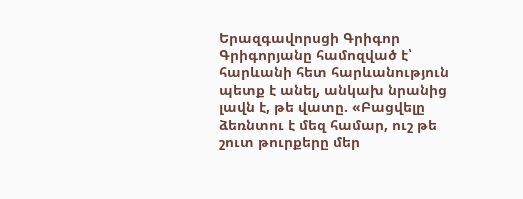Երազգավորսցի Գրիգոր Գրիգորյանը համոզված է՝ հարևանի հետ հարևանություն պետք է անել, անկախ նրանից լավն է, թե վատը. «Բացվելը ձեռնտու է մեզ համար, ուշ թե շուտ թուրքերը մեր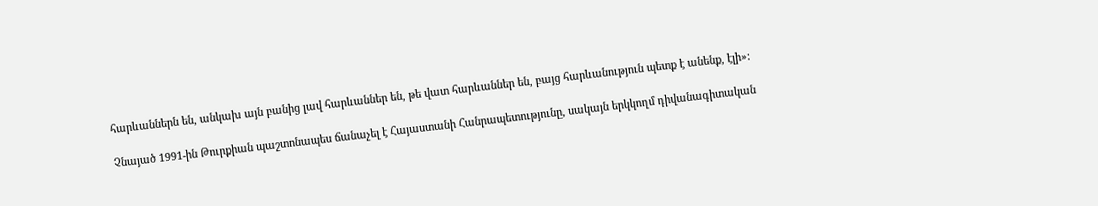հարևաններն են, անկախ այն բանից լավ հարևաններ են, թե վատ հարևաններ են, բայց հարևանություն պետք է անենք, էլի»:

Չնայած 1991-ին Թուրքիան պաշտոնապես ճանաչել է Հայաստանի Հանրապետությունը, սակայն երկկողմ դիվանագիտական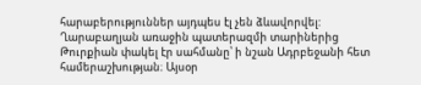հարաբերություններ այդպես էլ չեն ձևավորվել: Ղարաբաղյան առաջին պատերազմի տարիներից Թուրքիան փակել էր սահմանը՝ ի նշան Ադրբեջանի հետ համերաշխության։ Այսօր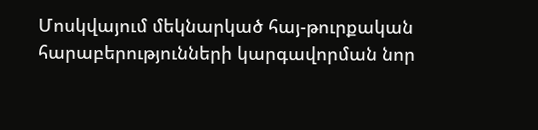Մոսկվայում մեկնարկած հայ-թուրքական հարաբերությունների կարգավորման նոր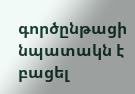գործընթացի նպատակն է բացել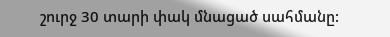շուրջ 30 տարի փակ մնացած սահմանը: